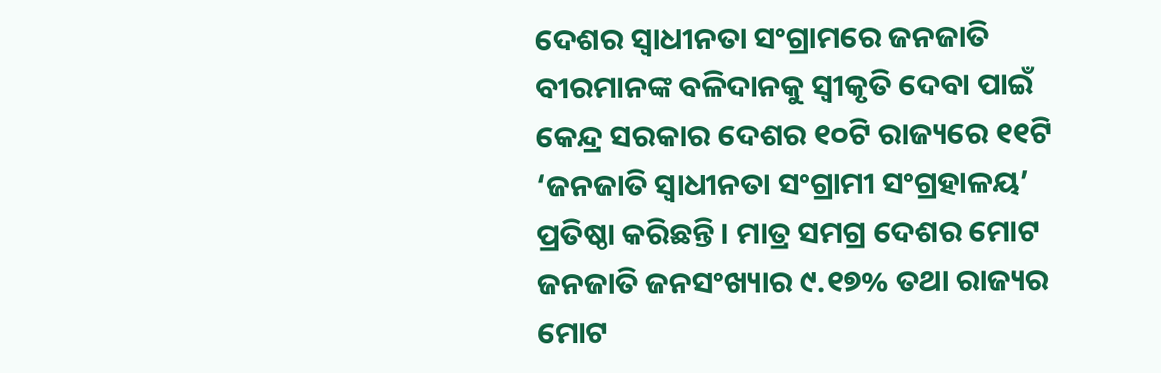ଦେଶର ସ୍ୱାଧୀନତା ସଂଗ୍ରାମରେ ଜନଜାତି ବୀରମାନଙ୍କ ବଳିଦାନକୁ ସ୍ୱୀକୃତି ଦେବା ପାଇଁ କେନ୍ଦ୍ର ସରକାର ଦେଶର ୧୦ଟି ରାଜ୍ୟରେ ୧୧ଟି ‘ଜନଜାତି ସ୍ୱାଧୀନତା ସଂଗ୍ରାମୀ ସଂଗ୍ରହାଳୟ’ ପ୍ରତିଷ୍ଠା କରିଛନ୍ତି । ମାତ୍ର ସମଗ୍ର ଦେଶର ମୋଟ ଜନଜାତି ଜନସଂଖ୍ୟାର ୯.୧୭% ତଥା ରାଜ୍ୟର ମୋଟ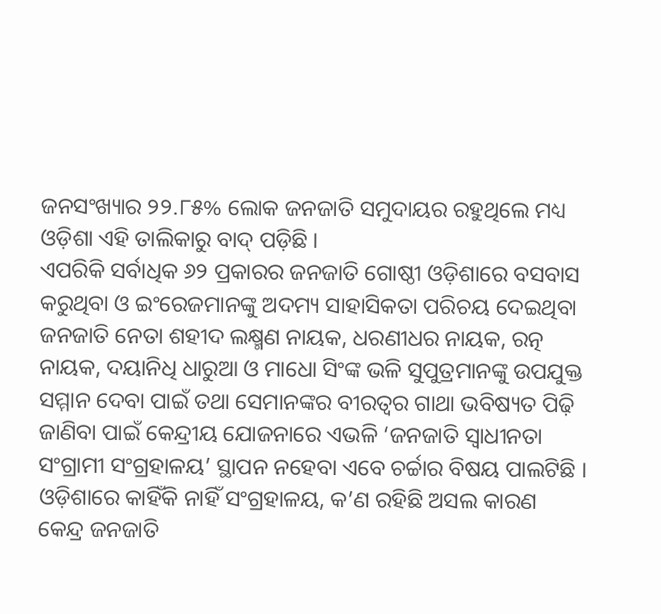ଜନସଂଖ୍ୟାର ୨୨.୮୫% ଲୋକ ଜନଜାତି ସମୁଦାୟର ରହୁଥିଲେ ମଧ୍ୟ ଓଡ଼ିଶା ଏହି ତାଲିକାରୁ ବାଦ୍ ପଡ଼ିଛି ।
ଏପରିକି ସର୍ବାଧିକ ୬୨ ପ୍ରକାରର ଜନଜାତି ଗୋଷ୍ଠୀ ଓଡ଼ିଶାରେ ବସବାସ କରୁଥିବା ଓ ଇଂରେଜମାନଙ୍କୁ ଅଦମ୍ୟ ସାହାସିକତା ପରିଚୟ ଦେଇଥିବା ଜନଜାତି ନେତା ଶହୀଦ ଲକ୍ଷ୍ମଣ ନାୟକ, ଧରଣୀଧର ନାୟକ, ରତ୍ନ ନାୟକ, ଦୟାନିଧି ଧାରୁଆ ଓ ମାଧୋ ସିଂଙ୍କ ଭଳି ସୁପୁତ୍ରମାନଙ୍କୁ ଉପଯୁକ୍ତ ସମ୍ମାନ ଦେବା ପାଇଁ ତଥା ସେମାନଙ୍କର ବୀରତ୍ୱର ଗାଥା ଭବିଷ୍ୟତ ପିଢ଼ି ଜାଣିବା ପାଇଁ କେନ୍ଦ୍ରୀୟ ଯୋଜନାରେ ଏଭଳି ‘ଜନଜାତି ସ୍ୱାଧୀନତା ସଂଗ୍ରାମୀ ସଂଗ୍ରହାଳୟ’ ସ୍ଥାପନ ନହେବା ଏବେ ଚର୍ଚ୍ଚାର ବିଷୟ ପାଲଟିଛି ।
ଓଡ଼ିଶାରେ କାହିଁକି ନାହିଁ ସଂଗ୍ରହାଳୟ, କ’ଣ ରହିଛି ଅସଲ କାରଣ
କେନ୍ଦ୍ର ଜନଜାତି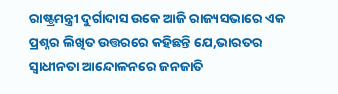ରାଷ୍ଟ୍ରମନ୍ତ୍ରୀ ଦୁର୍ଗାଦାସ ଉକେ ଆଜି ରାଜ୍ୟସଭାରେ ଏକ ପ୍ରଶ୍ନର ଲିଖିତ ଉତ୍ତରରେ କହିଛନ୍ତି ଯେ,ଭାରତର ସ୍ୱାଧୀନତା ଆନ୍ଦୋଳନରେ ଜନଜାତି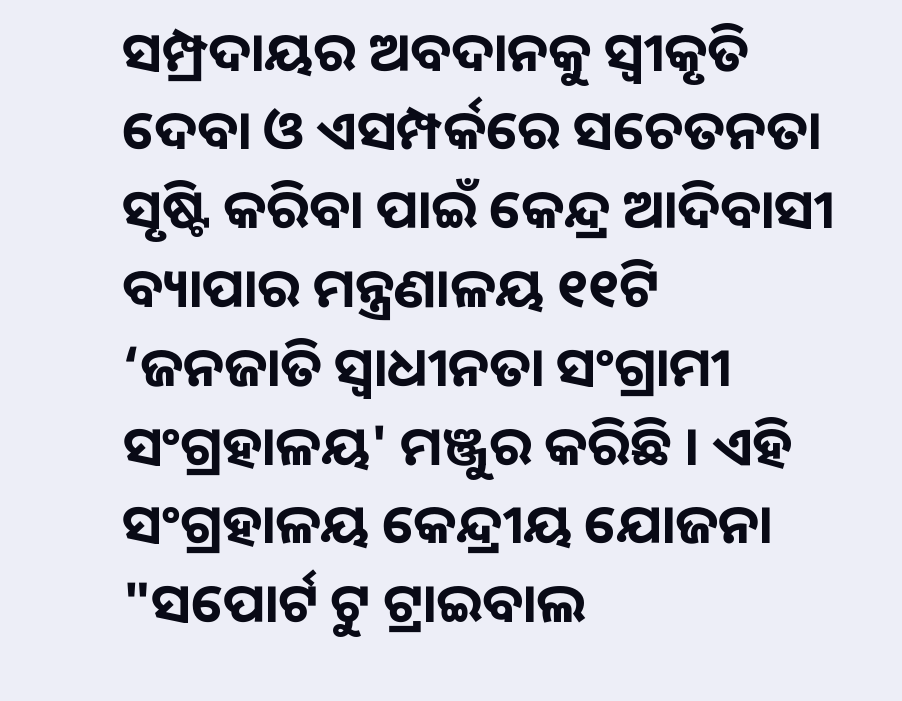ସମ୍ପ୍ରଦାୟର ଅବଦାନକୁ ସ୍ୱୀକୃତି ଦେବା ଓ ଏସମ୍ପର୍କରେ ସଚେତନତା ସୃଷ୍ଟି କରିବା ପାଇଁ କେନ୍ଦ୍ର ଆଦିବାସୀ ବ୍ୟାପାର ମନ୍ତ୍ରଣାଳୟ ୧୧ଟି ‘ଜନଜାତି ସ୍ୱାଧୀନତା ସଂଗ୍ରାମୀ ସଂଗ୍ରହାଳୟ' ମଞ୍ଜୁର କରିଛି । ଏହି ସଂଗ୍ରହାଳୟ କେନ୍ଦ୍ରୀୟ ଯୋଜନା "ସପୋର୍ଟ ଟୁ ଟ୍ରାଇବାଲ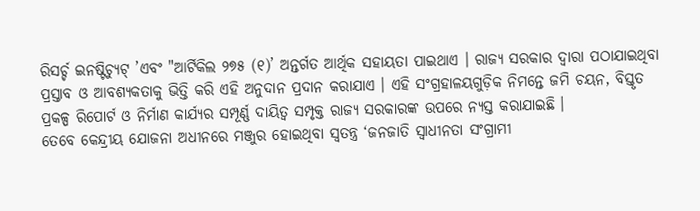ରିସର୍ଚ୍ଚ ଇନଷ୍ଟିଚ୍ୟୁଟ୍ ’ଏବଂ "ଆର୍ଟିକିଲ ୨୭୫ (୧)’ ଅନ୍ତର୍ଗତ ଆର୍ଥିକ ସହାୟତା ପାଇଥାଏ । ରାଜ୍ୟ ସରକାର ଦ୍ୱାରା ପଠାଯାଇଥିବା ପ୍ରସ୍ତାବ ଓ ଆବଶ୍ୟକତାକୁ ଭିତ୍ତି କରି ଏହି ଅନୁଦାନ ପ୍ରଦାନ କରାଯାଏ । ଏହି ସଂଗ୍ରହାଳୟଗୁଡ଼ିକ ନିମନ୍ତେ ଜମି ଚୟନ, ବିସ୍ତୃତ ପ୍ରକଳ୍ପ ରିପୋର୍ଟ ଓ ନିର୍ମାଣ କାର୍ଯ୍ୟର ସମ୍ପୂର୍ଣ୍ଣ ଦାୟିତ୍ୱ ସମ୍ପୃକ୍ତ ରାଜ୍ୟ ସରକାରଙ୍କ ଉପରେ ନ୍ୟସ୍ତ କରାଯାଇଛି ।
ତେବେ କେନ୍ଦ୍ରୀୟ ଯୋଜନା ଅଧୀନରେ ମଞ୍ଜୁର ହୋଇଥିବା ସ୍ୱତନ୍ତ୍ର ‘ଜନଜାତି ସ୍ୱାଧୀନତା ସଂଗ୍ରାମୀ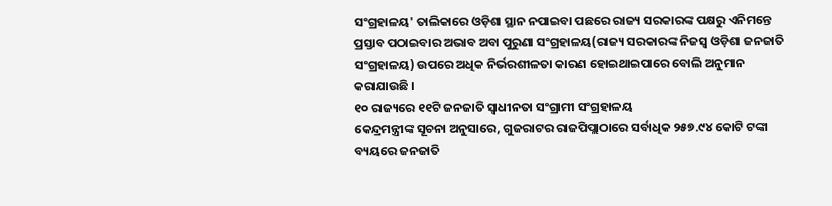ସଂଗ୍ରହାଳୟ' ତାଲିକାରେ ଓଡ଼ିଶା ସ୍ଥାନ ନପାଇବା ପଛରେ ରାଜ୍ୟ ସରକାରଙ୍କ ପକ୍ଷରୁ ଏନିମନ୍ତେ ପ୍ରସ୍ତାବ ପଠାଇବାର ଅଭାବ ଅବା ପୁରୁଣା ସଂଗ୍ରହାଳୟ(ରାଜ୍ୟ ସରକାରଙ୍କ ନିଜସ୍ୱ ଓଡ଼ିଶା ଜନଜାତି ସଂଗ୍ରହାଳୟ) ଉପରେ ଅଧିକ ନିର୍ଭରଶୀଳତା କାରଣ ହୋଇଥାଇପାରେ ବୋଲି ଅନୁମାନ କରାଯାଉଛି ।
୧୦ ରାଜ୍ୟରେ ୧୧ଟି ଜନଜାତି ସ୍ୱାଧୀନତା ସଂଗ୍ରାମୀ ସଂଗ୍ରହାଳୟ
କେନ୍ଦ୍ରମନ୍ତ୍ରୀଙ୍କ ସୂଚନା ଅନୁସାରେ, ଗୁଜରାଟର ରାଜପିପ୍ଲାଠାରେ ସର୍ବାଧିକ ୨୫୭.୯୪ କୋଟି ଟଙ୍କା ବ୍ୟୟରେ ଜନଜାତି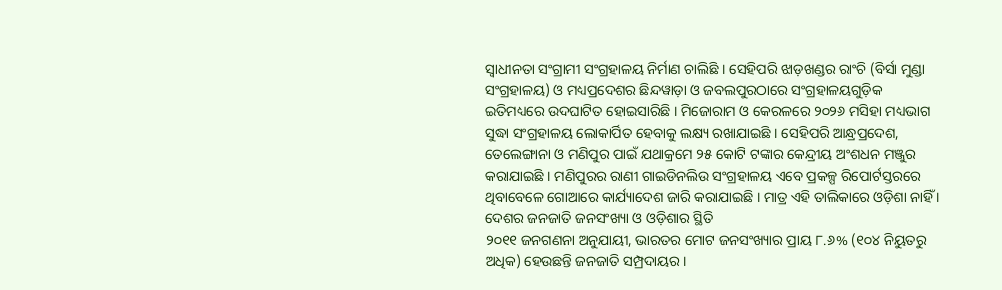ସ୍ୱାଧୀନତା ସଂଗ୍ରାମୀ ସଂଗ୍ରହାଳୟ ନିର୍ମାଣ ଚାଲିଛି । ସେହିପରି ଝାଡ଼ଖଣ୍ଡର ରାଂଚି (ବିର୍ସା ମୁଣ୍ଡା ସଂଗ୍ରହାଳୟ) ଓ ମଧ୍ୟପ୍ରଦେଶର ଛିନ୍ଦୱାଡ଼ା ଓ ଜବଲପୁରଠାରେ ସଂଗ୍ରହାଳୟଗୁଡ଼ିକ ଇତିମଧ୍ୟରେ ଉଦଘାଟିତ ହୋଇସାରିଛି । ମିଜୋରାମ ଓ କେରଳରେ ୨୦୨୬ ମସିହା ମଧ୍ୟଭାଗ ସୁଦ୍ଧା ସଂଗ୍ରହାଳୟ ଲୋକାର୍ପିତ ହେବାକୁ ଲକ୍ଷ୍ୟ ରଖାଯାଇଛି । ସେହିପରି ଆନ୍ଧ୍ରପ୍ରଦେଶ, ତେଲେଙ୍ଗାନା ଓ ମଣିପୁର ପାଇଁ ଯଥାକ୍ରମେ ୨୫ କୋଟି ଟଙ୍କାର କେନ୍ଦ୍ରୀୟ ଅଂଶଧନ ମଞ୍ଜୁର କରାଯାଇଛି । ମଣିପୁରର ରାଣୀ ଗାଇଡିନଲିଉ ସଂଗ୍ରହାଳୟ ଏବେ ପ୍ରକଳ୍ପ ରିପୋର୍ଟସ୍ତରରେ ଥିବାବେଳେ ଗୋଆରେ କାର୍ଯ୍ୟାଦେଶ ଜାରି କରାଯାଇଛି । ମାତ୍ର ଏହି ତାଲିକାରେ ଓଡ଼ିଶା ନାହିଁ ।
ଦେଶର ଜନଜାତି ଜନସଂଖ୍ୟା ଓ ଓଡ଼ିଶାର ସ୍ଥିତି
୨୦୧୧ ଜନଗଣନା ଅନୁଯାୟୀ, ଭାରତର ମୋଟ ଜନସଂଖ୍ୟାର ପ୍ରାୟ ୮.୬% (୧୦୪ ନିୟୁତରୁ ଅଧିକ) ହେଉଛନ୍ତି ଜନଜାତି ସମ୍ପ୍ରଦାୟର ।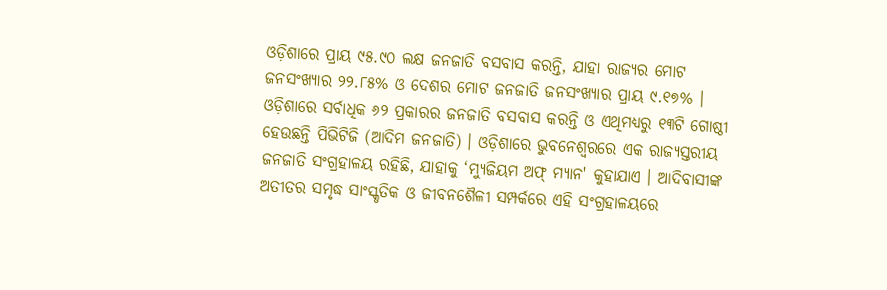ଓଡ଼ିଶାରେ ପ୍ରାୟ ୯୫.୯୦ ଲକ୍ଷ ଜନଜାତି ବସବାସ କରନ୍ତି, ଯାହା ରାଜ୍ୟର ମୋଟ ଜନସଂଖ୍ୟାର ୨୨.୮୫% ଓ ଦେଶର ମୋଟ ଜନଜାତି ଜନସଂଖ୍ୟାର ପ୍ରାୟ ୯.୧୭% । ଓଡ଼ିଶାରେ ସର୍ବାଧିକ ୬୨ ପ୍ରକାରର ଜନଜାତି ବସବାସ କରନ୍ତି ଓ ଏଥିମଧ୍ୟରୁ ୧୩ଟି ଗୋଷ୍ଠୀ ହେଉଛନ୍ତି ପିଭିଟିଜି (ଆଦିମ ଜନଜାତି) । ଓଡ଼ିଶାରେ ଭୁବନେଶ୍ୱରରେ ଏକ ରାଜ୍ୟସ୍ତରୀୟ ଜନଜାତି ସଂଗ୍ରହାଳୟ ରହିଛି, ଯାହାକୁ ‘ମ୍ୟୁଜିୟମ ଅଫ୍ ମ୍ୟାନ' କୁହାଯାଏ । ଆଦିବାସୀଙ୍କ ଅତୀତର ସମୃଦ୍ଧ ସାଂସ୍କୃତିକ ଓ ଜୀବନଶୈଳୀ ସମ୍ପର୍କରେ ଏହି ସଂଗ୍ରହାଳୟରେ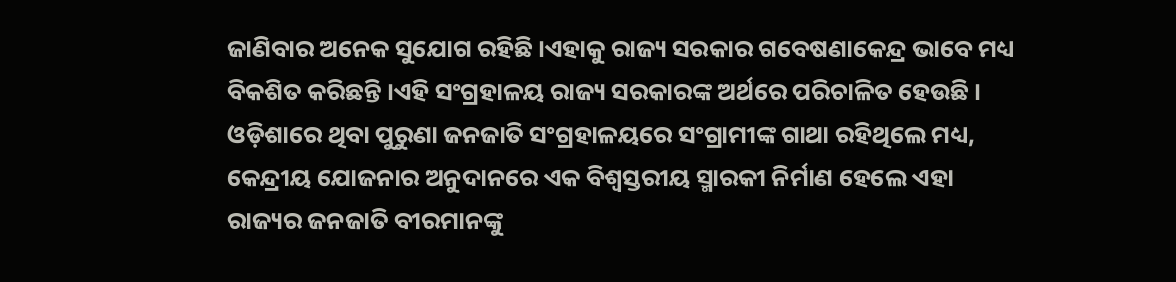ଜାଣିବାର ଅନେକ ସୁଯୋଗ ରହିଛି ।ଏହାକୁ ରାଜ୍ୟ ସରକାର ଗବେଷଣାକେନ୍ଦ୍ର ଭାବେ ମଧ୍ୟ ବିକଶିତ କରିଛନ୍ତି ।ଏହି ସଂଗ୍ରହାଳୟ ରାଜ୍ୟ ସରକାରଙ୍କ ଅର୍ଥରେ ପରିଚାଳିତ ହେଉଛି । ଓଡ଼ିଶାରେ ଥିବା ପୁରୁଣା ଜନଜାତି ସଂଗ୍ରହାଳୟରେ ସଂଗ୍ରାମୀଙ୍କ ଗାଥା ରହିଥିଲେ ମଧ୍ୟ, କେନ୍ଦ୍ରୀୟ ଯୋଜନାର ଅନୁଦାନରେ ଏକ ବିଶ୍ୱସ୍ତରୀୟ ସ୍ମାରକୀ ନିର୍ମାଣ ହେଲେ ଏହା ରାଜ୍ୟର ଜନଜାତି ବୀରମାନଙ୍କୁ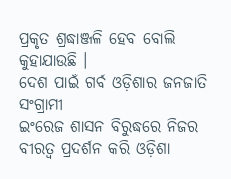ପ୍ରକୃତ ଶ୍ରଦ୍ଧାଞ୍ଜଳି ହେବ ବୋଲି କୁହାଯାଉଛି ।
ଦେଶ ପାଇଁ ଗର୍ବ ଓଡ଼ିଶାର ଜନଜାତି ସଂଗ୍ରାମୀ
ଇଂରେଜ ଶାସନ ବିରୁଦ୍ଧରେ ନିଜର ବୀରତ୍ୱ ପ୍ରଦର୍ଶନ କରି ଓଡ଼ିଶା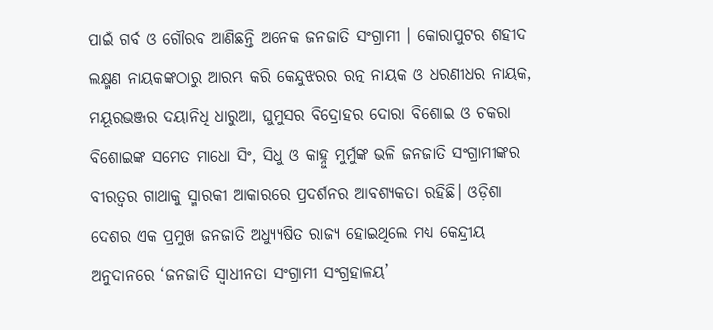ପାଇଁ ଗର୍ବ ଓ ଗୌରବ ଆଣିଛନ୍ତି ଅନେକ ଜନଜାତି ସଂଗ୍ରାମୀ । କୋରାପୁଟର ଶହୀଦ ଲକ୍ଷ୍ମଣ ନାୟକଙ୍କଠାରୁ ଆରମ୍ଭ କରି କେନ୍ଦୁଝରର ରତ୍ନ ନାୟକ ଓ ଧରଣୀଧର ନାୟକ, ମୟୂରଭଞ୍ଜର ଦୟାନିଧି ଧାରୁଆ, ଘୁମୁସର ବିଦ୍ରୋହର ଦୋରା ବିଶୋଇ ଓ ଚକରା ବିଶୋଇଙ୍କ ସମେତ ମାଧୋ ସିଂ, ସିଧୁ ଓ କାହ୍ନୁ ମୁର୍ମୁଙ୍କ ଭଳି ଜନଜାତି ସଂଗ୍ରାମୀଙ୍କର ବୀରତ୍ୱର ଗାଥାକୁ ସ୍ମାରକୀ ଆକାରରେ ପ୍ରଦର୍ଶନର ଆବଶ୍ୟକତା ରହିଛି। ଓଡ଼ିଶା ଦେଶର ଏକ ପ୍ରମୁଖ ଜନଜାତି ଅଧ୍ୟ୍ୟୁଷିତ ରାଜ୍ୟ ହୋଇଥିଲେ ମଧ୍ୟ କେନ୍ଦ୍ରୀୟ ଅନୁଦାନରେ ‘ଜନଜାତି ସ୍ୱାଧୀନତା ସଂଗ୍ରାମୀ ସଂଗ୍ରହାଳୟ’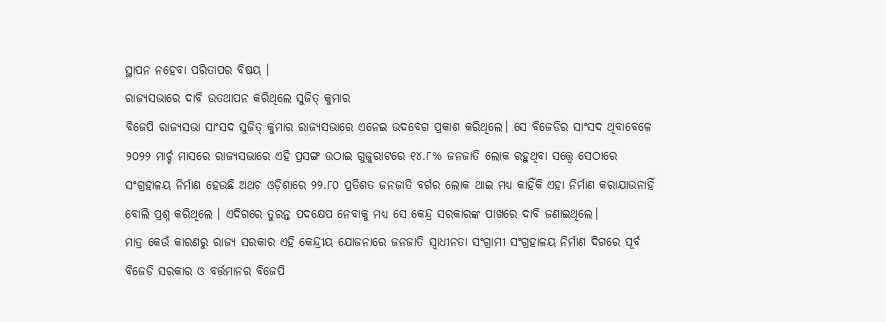ସ୍ଥାପନ ନହେବା ପରିତାପର ବିଷୟ ।
ରାଜ୍ୟସଭାରେ ଦାବି ଉତଥାପନ କରିଥିଲେ ସୁଜିତ୍ କୁମାର
ବିଜେପି ରାଜ୍ୟସଭା ସାଂସଦ ସୁଜିତ୍ କୁମାର ରାଜ୍ୟସଭାରେ ଏନେଇ ଉଦବେଗ ପ୍ରକାଶ କରିଥିଲେ। ସେ ବିଜେଡିର ସାଂସଦ ଥିବାବେଳେ ୨୦୨୨ ମାର୍ଚ୍ଚ ମାସରେ ରାଜ୍ୟସଭାରେ ଏହି ପ୍ରସଙ୍ଗ ଉଠାଇ ଗୁଜୁରାଟରେ ୧୪.୮% ଜନଜାତି ଲୋକ ରହୁଥିବା ସତ୍ତ୍ୱେ ସେଠାରେ ସଂଗ୍ରହାଳୟ ନିର୍ମାଣ ହେଉଛି ଅଥଚ ଓଡ଼ିଶାରେ ୨୨.୮୦ ପ୍ରତିଶତ ଜନଜାତି ବର୍ଗର ଲୋକ ଥାଇ ମଧ୍ୟ କାହିଁକି ଏହା ନିର୍ମାଣ କରାଯାଉନାହିଁ ବୋଲି ପ୍ରଶ୍ନ କରିଥିଲେ । ଏଦିଗରେ ତୁରନ୍ତ ପଦକ୍ଷେପ ନେବାକୁ ମଧ୍ୟ ସେ କେନ୍ଦ୍ର ସରକାରଙ୍କ ପାଖରେ ଦାବି ଜଣାଇଥିଲେ।
ମାତ୍ର କେଉଁ କାରଣରୁ ରାଜ୍ୟ ସରକାର ଏହି କେନ୍ଦ୍ରୀୟ ଯୋଜନାରେ ଜନଜାତି ସ୍ୱାଧୀନତା ସଂଗ୍ରାମୀ ସଂଗ୍ରହାଳୟ ନିର୍ମାଣ ଦିଗରେ ପୂର୍ବ ବିଜେଡି ସରକାର ଓ ବର୍ତ୍ତମାନର ବିଜେପି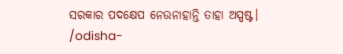ସରକାର ପଦକ୍ଷେପ ନେଉନାହାନ୍ତି ତାହା ଅସ୍ପଷ୍ଟ।
/odisha-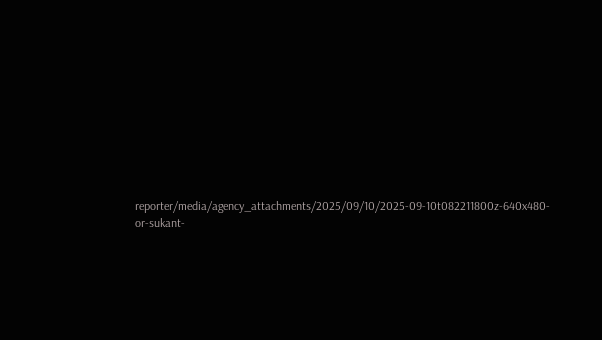reporter/media/agency_attachments/2025/09/10/2025-09-10t082211800z-640x480-or-sukant-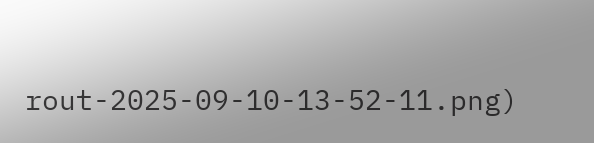rout-2025-09-10-13-52-11.png)